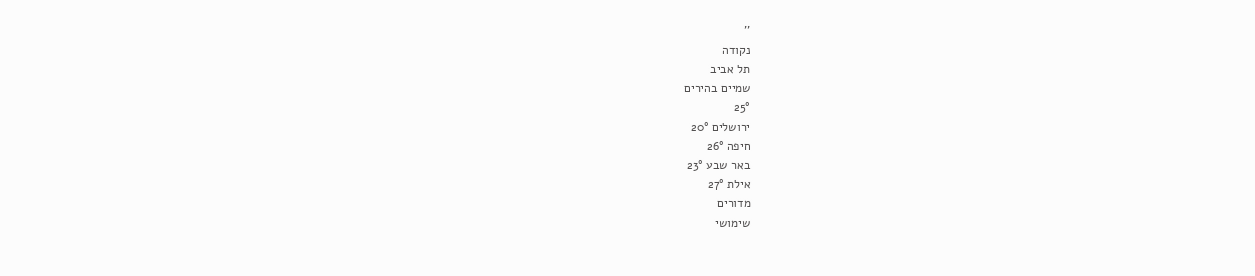''
נקודה
תל אביב
שמיים בהירים
25°
ירושלים 20°
חיפה 26°
באר שבע 23°
אילת 27°
מדורים
שימושי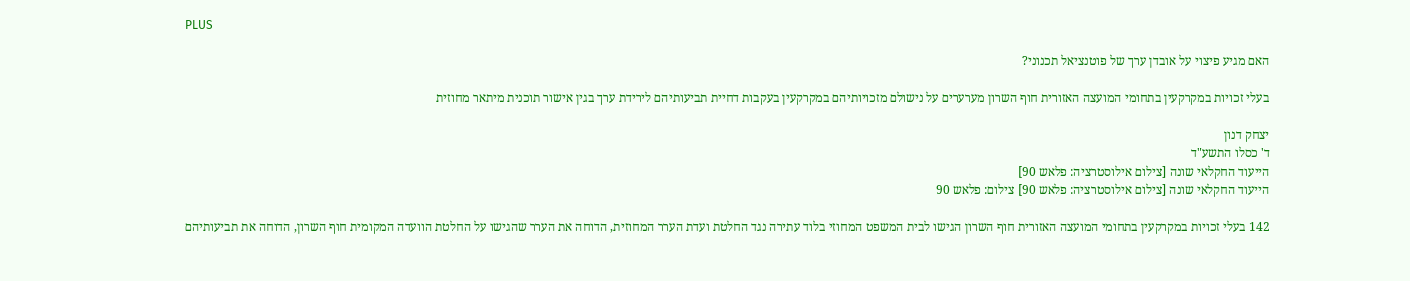PLUS

האם מגיע פיצוי על אובדן ערך של פוטנציאל תכנוני?

בעלי זכויות במקרקעין בתחומי המועצה האזורית חוף השרון מערערים על נישולם מזכויותיהם במקרקעין בעקבות דחיית תביעותיהם לירידת ערך בגין אישור תוכנית מיתאר מחוזית

יצחק דנון
ד' כסלו התשע"ד
הייעוד החקלאי שונה [צילום אילוסטרציה: פלאש 90]
הייעוד החקלאי שונה [צילום אילוסטרציה: פלאש 90] צילום: פלאש 90

142 בעלי זכויות במקרקעין בתחומי המועצה האזורית חוף השרון הגישו לבית המשפט המחוזי בלוד עתירה נגד החלטת ועדת הערר המחוזית, הדוחה את הערר שהגישו על החלטת הוועדה המקומית חוף השרון, הדוחה את תביעותיהם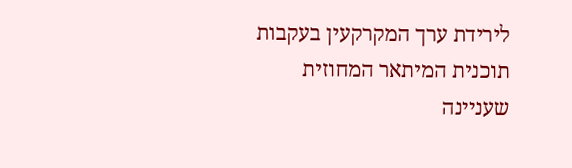לירידת ערך המקרקעין בעקבות תוכנית המיתאר המחוזית שעניינה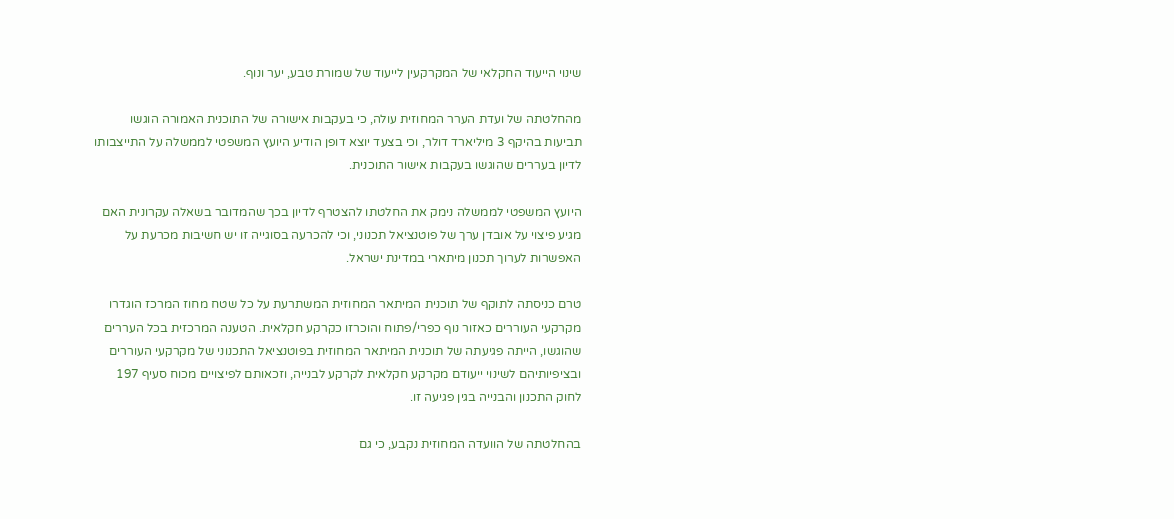שינוי הייעוד החקלאי של המקרקעין לייעוד של שמורת טבע, יער ונוף.

מהחלטתה של ועדת הערר המחוזית עולה, כי בעקבות אישורה של התוכנית האמורה הוגשו תביעות בהיקף 3 מיליארד דולר, וכי בצעד יוצא דופן הודיע היועץ המשפטי לממשלה על התייצבותו לדיון בעררים שהוגשו בעקבות אישור התוכנית.

היועץ המשפטי לממשלה נימק את החלטתו להצטרף לדיון בכך שהמדובר בשאלה עקרונית האם מגיע פיצוי על אובדן ערך של פוטנציאל תכנוני, וכי להכרעה בסוגייה זו יש חשיבות מכרעת על האפשרות לערוך תכנון מיתארי במדינת ישראל.

טרם כניסתה לתוקף של תוכנית המיתאר המחוזית המשתרעת על כל שטח מחוז המרכז הוגדרו מקרקעי העוררים כאזור נוף כפרי/פתוח והוכרזו כקרקע חקלאית. הטענה המרכזית בכל העררים שהוגשו, הייתה פגיעתה של תוכנית המיתאר המחוזית בפוטנציאל התכנוני של מקרקעי העוררים ובציפיותיהם לשינוי ייעודם מקרקע חקלאית לקרקע לבנייה, וזכאותם לפיצויים מכוח סעיף 197 לחוק התכנון והבנייה בגין פגיעה זו.

בהחלטתה של הוועדה המחוזית נקבע, כי גם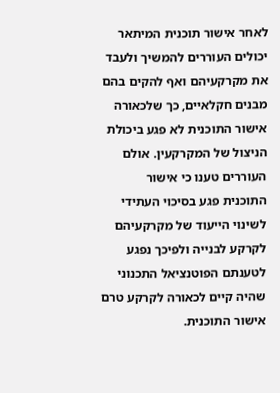לאחר אישור תוכנית המיתאר יכולים העוררים להמשיך ולעבד את מקרקעיהם ואף להקים בהם מבנים חקלאיים, כך שלכאורה אישור התוכנית לא פגע ביכולת הניצול של המקרקעין. אולם העוררים טענו כי אישור התוכנית פגע בסיכוי העתידי לשינוי הייעוד של מקרקעיהם לקרקע לבנייה ולפיכך נפגע לטענתם הפוטנציאל התכנוני שהיה קיים לכאורה לקרקע טרם אישור התוכנית.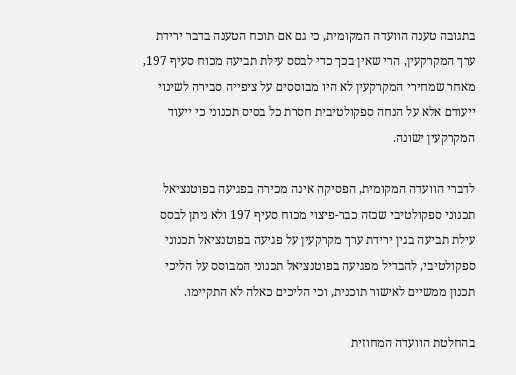בתגובה טענה הוועדה המקומית, כי גם אם תוכח הטענה בדבר ירידת ערך המקרקעין, הרי שאין בכך כדי לבסס עילת תביעה מכוח סעיף 197, מאחר שמחירי המקרקעין לא היו מבוססים על ציפייה סבירה לשינוי ייעודם אלא על הנחה ספקולטיבית חסרת כל בסיס תכנוני כי ייעוד המקרקעין ישונה.

לדברי הוועדה המקומית, הפסיקה אינה מכירה בפגיעה בפוטנציאל תכנוני ספקולטיבי שכזה כבר-פיצוי מכוח סעיף 197 ולא ניתן לבסס עילת תביעה בגין ירידת ערך מקרקעין על פגיעה בפוטנציאל תכנוני ספקולטיבי, להבדיל מפגיעה בפוטנציאל תכנוני המבוסס על הליכי תכנון ממשיים לאישור תוכנית, וכי הליכים כאלה לא התקיימו.

בהחלטת הוועדה המחוזית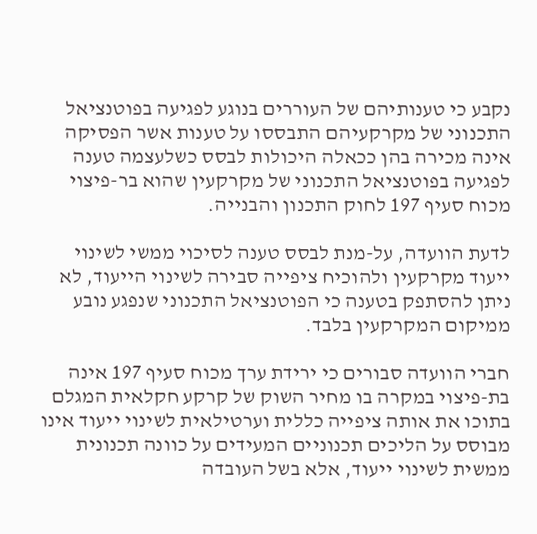נקבע כי טענותיהם של העוררים בנוגע לפגיעה בפוטנציאל התכנוני של מקרקעיהם התבססו על טענות אשר הפסיקה אינה מכירה בהן ככאלה היכולות לבסס כשלעצמה טענה לפגיעה בפוטנציאל התכנוני של מקרקעין שהוא בר-פיצוי מכוח סעיף 197 לחוק התכנון והבנייה.

לדעת הוועדה, על-מנת לבסס טענה לסיכוי ממשי לשינוי ייעוד מקרקעין ולהוכיח ציפייה סבירה לשינוי הייעוד, לא ניתן להסתפק בטענה כי הפוטנציאל התכנוני שנפגע נובע ממיקום המקרקעין בלבד.

חברי הוועדה סבורים כי ירידת ערך מכוח סעיף 197 אינה בת-פיצוי במקרה בו מחיר השוק של קרקע חקלאית המגלם בתוכו את אותה ציפייה כללית וערטילאית לשינוי ייעוד אינו מבוסס על הליכים תכנוניים המעידים על כוונה תכנונית ממשית לשינוי ייעוד, אלא בשל העובדה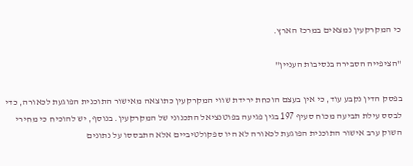כי המקרקעין נמצאים במרכז הארץ.

"הציפייה הסבירה בנסיבות העניין"

בפסק הדין נקבע עוד, כי אין בעצם הוכחת ירידת שווי המקרקעין כתוצאה מאישור התוכנית הפוגעת לכאורה, כדי לבסס עילת תביעה מכוח סעיף 197 בגין פגיעה בפוטנציאל התכנוני של המקרקעין. בנוסף, יש להוכיח כי מחירי השוק ערב אישור התוכנית הפוגעת לכאורה לא היו ספקולטיביים אלא התבססו על נתונים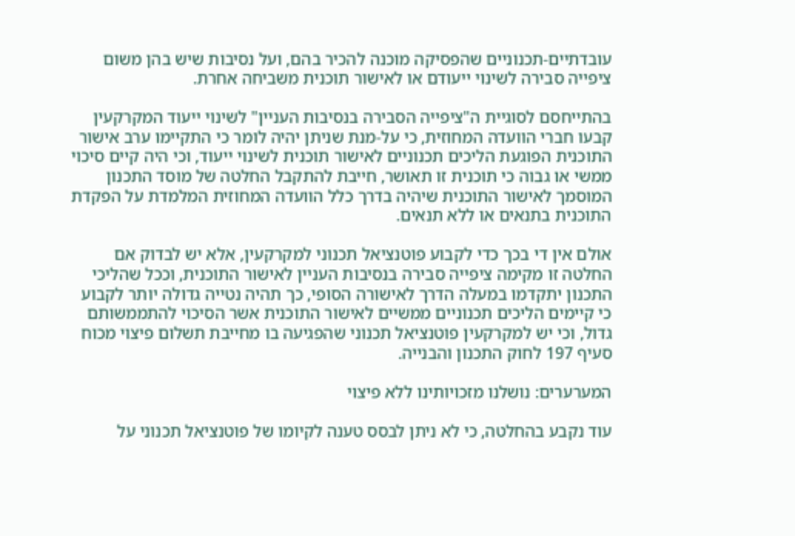עובדתיים-תכנוניים שהפסיקה מוכנה להכיר בהם, ועל נסיבות שיש בהן משום ציפייה סבירה לשינוי ייעודם או לאישור תוכנית משביחה אחרת.

בהתייחסם לסוגיית ה"ציפייה הסבירה בנסיבות העניין" לשינוי ייעוד המקרקעין קבעו חברי הוועדה המחוזית, כי על-מנת שניתן יהיה לומר כי התקיימו ערב אישור התוכנית הפוגעת הליכים תכנוניים לאישור תוכנית לשינוי ייעוד, וכי היה קיים סיכוי ממשי או גבוה כי תוכנית זו תאושר, חייבת להתקבל החלטה של מוסד התכנון המוסמך לאישור התוכנית שיהיה בדרך כלל הוועדה המחוזית המלמדת על הפקדת התוכנית בתנאים או ללא תנאים.

אולם אין די בכך כדי לקבוע פוטנציאל תכנוני למקרקעין, אלא יש לבדוק אם החלטה זו מקימה ציפייה סבירה בנסיבות העניין לאישור התוכנית, וככל שהליכי התכנון יתקדמו במעלה הדרך לאישורה הסופי, כך תהיה נטייה גדולה יותר לקבוע כי קיימים הליכים תכנוניים ממשיים לאישור התוכנית אשר הסיכוי להתממשותם גדול, וכי יש למקרקעין פוטנציאל תכנוני שהפגיעה בו מחייבת תשלום פיצוי מכוח סעיף 197 לחוק התכנון והבנייה.

המערערים: נושלנו מזכויותינו ללא פיצוי

עוד נקבע בהחלטה, כי לא ניתן לבסס טענה לקיומו של פוטנציאל תכנוני על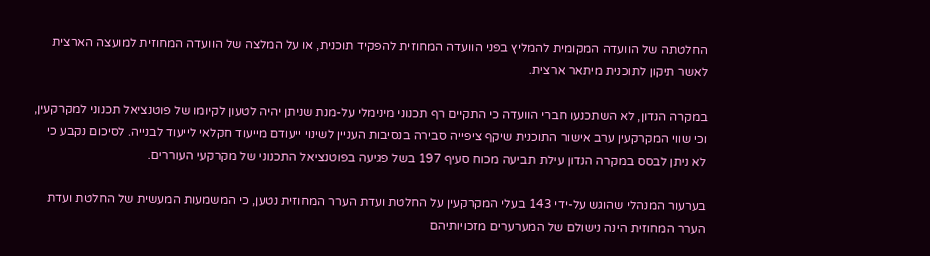החלטתה של הוועדה המקומית להמליץ בפני הוועדה המחוזית להפקיד תוכנית, או על המלצה של הוועדה המחוזית למועצה הארצית לאשר תיקון לתוכנית מיתאר ארצית.

במקרה הנדון, לא השתכנעו חברי הוועדה כי התקיים רף תכנוני מינימלי על-מנת שניתן יהיה לטעון לקיומו של פוטנציאל תכנוני למקרקעין, וכי שווי המקרקעין ערב אישור התוכנית שיקף ציפייה סבירה בנסיבות העניין לשינוי ייעודם מייעוד חקלאי לייעוד לבנייה. לסיכום נקבע כי לא ניתן לבסס במקרה הנדון עילת תביעה מכוח סעיף 197 בשל פגיעה בפוטנציאל התכנוני של מקרקעי העוררים.

בערעור המנהלי שהוגש על-ידי 143 בעלי המקרקעין על החלטת ועדת הערר המחוזית נטען, כי המשמעות המעשית של החלטת ועדת הערר המחוזית הינה נישולם של המערערים מזכויותיהם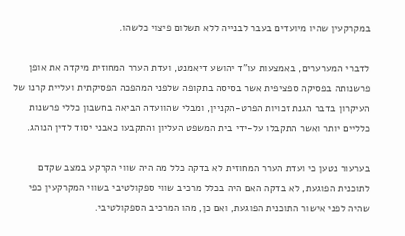במקרקעין שהיו מיועדים בעבר לבנייה ללא תשלום פיצוי כלשהו.

לדברי המערערים, באמצעות עו"ד יהושע דיאמנט, ועדת הערר המחוזית מיקדה את אופן פרשנותה בפסיקה ספציפית אשר בסיסה בתקופה שלפני המהפכה הפסיקתית ועליית קרנו של העיקרון בדבר הגנת זכויות הפרט-הקניין, ומבלי שהוועדה הביאה בחשבון כללי פרשנות כלליים יותר ואשר התקבלו על-ידי בית המשפט העליון והתקבעו כאבני יסוד לדין הנוהג.

בערעור נטען כי ועדת הערר המחוזית לא בדקה כלל מה היה שווי הקרקע במצב שקדם לתוכנית הפוגעת, לא בדקה האם היה בכלל מרכיב שווי ספקולטיבי בשווי המקרקעין כפי שהיה לפני אישור התוכנית הפוגעת, ואם כן, מהו המרכיב הספקולטיבי.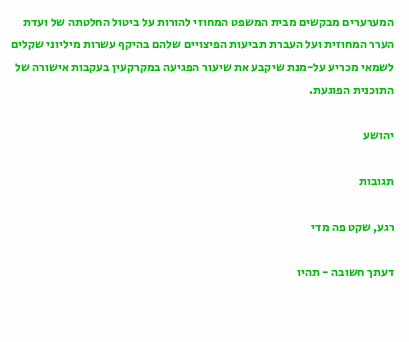המערערים מבקשים מבית המשפט המחוזי להורות על ביטול החלטתה של ועדת הערר המחוזית ועל העברת תביעות הפיצויים שלהם בהיקף עשרות מיליוני שקלים לשמאי מכריע על-מנת שיקבע את שיעור הפגיעה במקרקעין בעקבות אישורה של התוכנית הפוגעת.

יהושע

תגובות

רגע, שקט פה מדי

דעתך חשובה - תהיו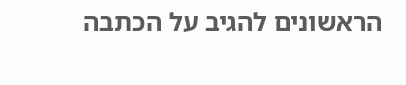הראשונים להגיב על הכתבה